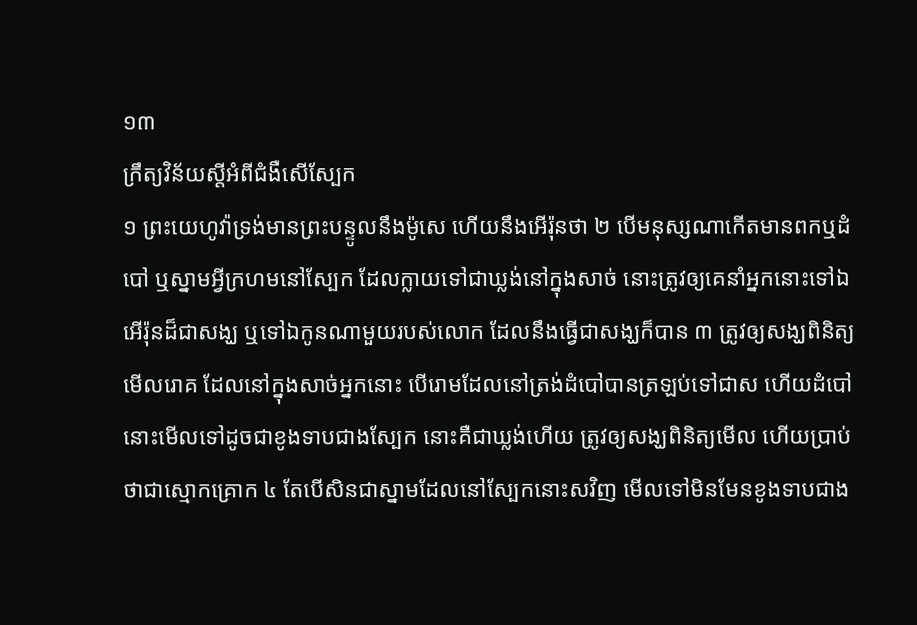១៣
ក្រឹត្យវិន័យស្តីអំពីជំងឺសើស្បែក
១ ព្រះយេហូវ៉ាទ្រង់មានព្រះបន្ទូលនឹងម៉ូសេ ហើយនឹងអើរ៉ុនថា ២ បើមនុស្សណាកើតមានពកឬដំបៅ ឬស្នាមអ្វីក្រហមនៅស្បែក ដែលក្លាយទៅជាឃ្លង់នៅក្នុងសាច់ នោះត្រូវឲ្យគេនាំអ្នកនោះទៅឯអើរ៉ុនដ៏ជាសង្ឃ ឬទៅឯកូនណាមួយរបស់លោក ដែលនឹងធ្វើជាសង្ឃក៏បាន ៣ ត្រូវឲ្យសង្ឃពិនិត្យមើលរោគ ដែលនៅក្នុងសាច់អ្នកនោះ បើរោមដែលនៅត្រង់ដំបៅបានត្រឡប់ទៅជាស ហើយដំបៅនោះមើលទៅដូចជាខូងទាបជាងស្បែក នោះគឺជាឃ្លង់ហើយ ត្រូវឲ្យសង្ឃពិនិត្យមើល ហើយប្រាប់ថាជាស្មោកគ្រោក ៤ តែបើសិនជាស្នាមដែលនៅស្បែកនោះសវិញ មើលទៅមិនមែនខូងទាបជាង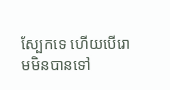ស្បែកទេ ហើយបើរោមមិនបានទៅ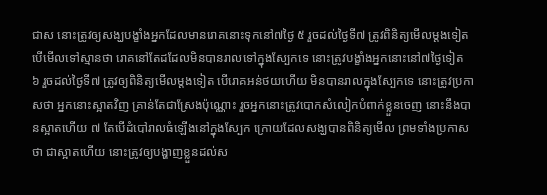ជាស នោះត្រូវឲ្យសង្ឃបង្ខាំងអ្នកដែលមានរោគនោះទុកនៅ៧ថ្ងៃ ៥ រួចដល់ថ្ងៃទី៧ ត្រូវពិនិត្យមើលម្តងទៀត បើមើលទៅស្មានថា រោគនៅតែដដែលមិនបានរាលទៅក្នុងស្បែកទេ នោះត្រូវបង្ខាំងអ្នកនោះនៅ៧ថ្ងៃទៀត ៦ រួចដល់ថ្ងៃទី៧ ត្រូវឲ្យពិនិត្យមើលម្តងទៀត បើរោគអន់ថយហើយ មិនបានរាលក្នុងស្បែកទេ នោះត្រូវប្រកាសថា អ្នកនោះស្អាតវិញ គ្រាន់តែជាស្រែងប៉ុណ្ណោះ រួចអ្នកនោះត្រូវបោកសំលៀកបំពាក់ខ្លួនចេញ នោះនឹងបានស្អាតហើយ ៧ តែបើដំបៅរាលធំឡើងនៅក្នុងស្បែក ក្រោយដែលសង្ឃបានពិនិត្យមើល ព្រមទាំងប្រកាសថា ជាស្អាតហើយ នោះត្រូវឲ្យបង្ហាញខ្លួនដល់ស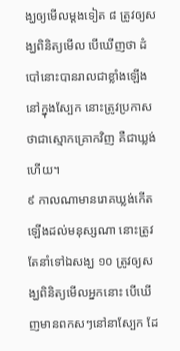ង្ឃឲ្យមើលម្តងទៀត ៨ ត្រូវឲ្យសង្ឃពិនិត្យមើល បើឃើញថា ដំបៅនោះបានរាលជាខ្លាំងឡើង នៅក្នុងស្បែក នោះត្រូវប្រកាសថាជាស្មោកគ្រោកវិញ គឺជាឃ្លង់ហើយ។
៩ កាលណាមានរោគឃ្លង់កើតឡើងដល់មនុស្សណា នោះត្រូវតែនាំទៅឯសង្ឃ ១០ ត្រូវឲ្យសង្ឃពិនិត្យមើលអ្នកនោះ បើឃើញមានពកសៗនៅនាស្បែក ដែ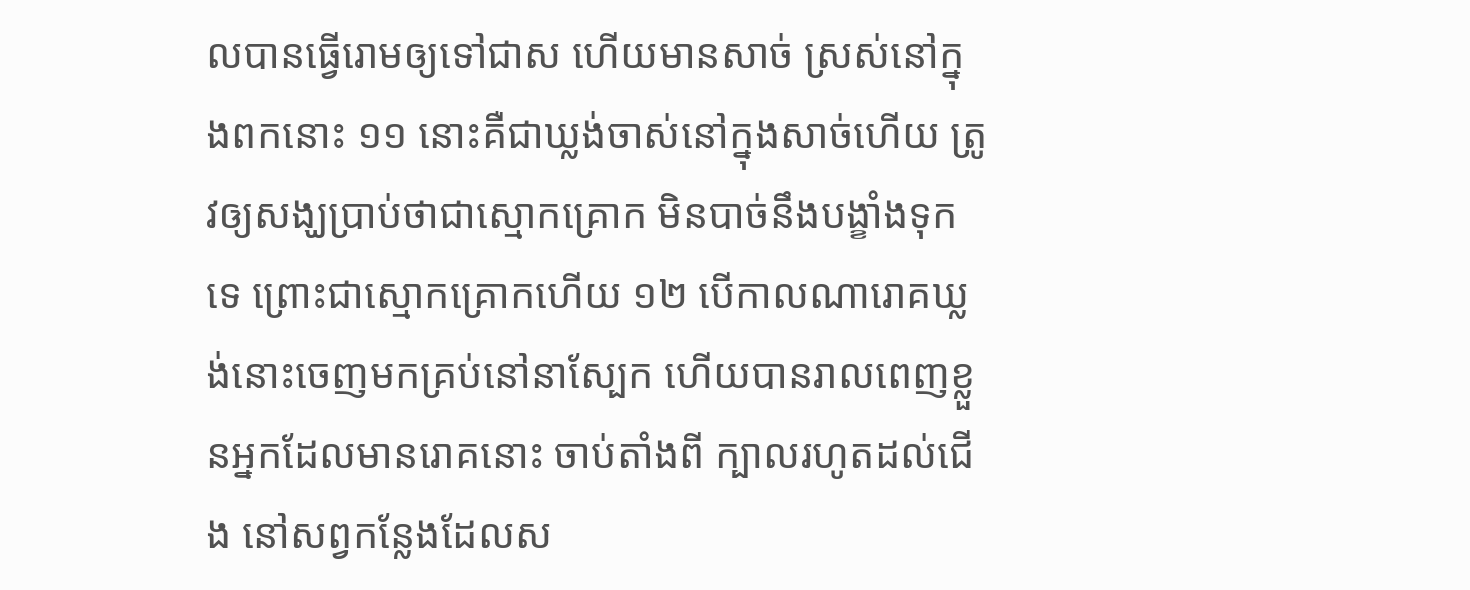លបានធ្វើរោមឲ្យទៅជាស ហើយមានសាច់ ស្រស់នៅក្នុងពកនោះ ១១ នោះគឺជាឃ្លង់ចាស់នៅក្នុងសាច់ហើយ ត្រូវឲ្យសង្ឃប្រាប់ថាជាស្មោកគ្រោក មិនបាច់នឹងបង្ខាំងទុកទេ ព្រោះជាស្មោកគ្រោកហើយ ១២ បើកាលណារោគឃ្លង់នោះចេញមកគ្រប់នៅនាស្បែក ហើយបានរាលពេញខ្លួនអ្នកដែលមានរោគនោះ ចាប់តាំងពី ក្បាលរហូតដល់ជើង នៅសព្វកន្លែងដែលស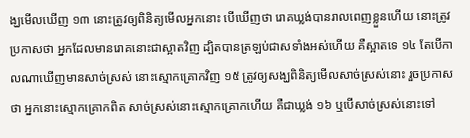ង្ឃមើលឃើញ ១៣ នោះត្រូវឲ្យពិនិត្យមើលអ្នកនោះ បើឃើញថា រោគឃ្លង់បានរាលពេញខ្លួនហើយ នោះត្រូវប្រកាសថា អ្នកដែលមានរោគនោះជាស្អាតវិញ ដ្បិតបានត្រឡប់ជាសទាំងអស់ហើយ គឺស្អាតទេ ១៤ តែបើកាលណាឃើញមានសាច់ស្រស់ នោះស្មោកគ្រោកវិញ ១៥ ត្រូវឲ្យសង្ឃពិនិត្យមើលសាច់ស្រស់នោះ រួចប្រកាសថា អ្នកនោះស្មោកគ្រោកពិត សាច់ស្រស់នោះស្មោកគ្រោកហើយ គឺជាឃ្លង់ ១៦ ឬបើសាច់ស្រស់នោះទៅ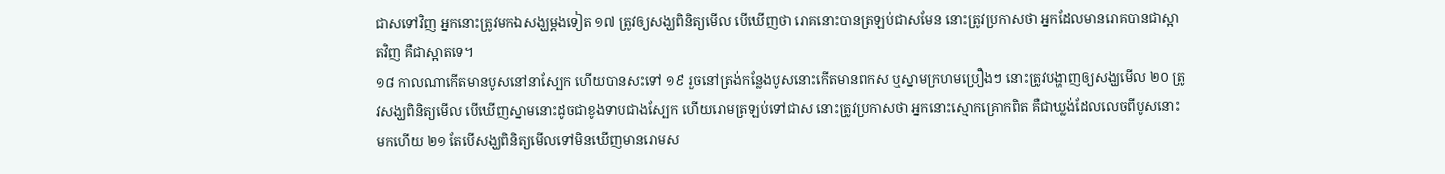ជាសទៅវិញ អ្នកនោះត្រូវមកឯសង្ឃម្តងទៀត ១៧ ត្រូវឲ្យសង្ឃពិនិត្យមើល បើឃើញថា រោគនោះបានត្រឡប់ជាសមែន នោះត្រូវប្រកាសថា អ្នកដែលមានរោគបានជាស្អាតវិញ គឺជាស្អាតទេ។
១៨ កាលណាកើតមានបូសនៅនាស្បែក ហើយបានសះទៅ ១៩ រួចនៅត្រង់កន្លែងបូសនោះកើតមានពកស ឬស្នាមក្រហមប្រឿងៗ នោះត្រូវបង្ហាញឲ្យសង្ឃមើល ២០ ត្រូវសង្ឃពិនិត្យមើល បើឃើញស្នាមនោះដូចជាខូងទាបជាងស្បែក ហើយរោមត្រឡប់ទៅជាស នោះត្រូវប្រកាសថា អ្នកនោះស្មោកគ្រោកពិត គឺជាឃ្លង់ដែលលេចពីបូសនោះមកហើយ ២១ តែបើសង្ឃពិនិត្យមើលទៅមិនឃើញមានរោមស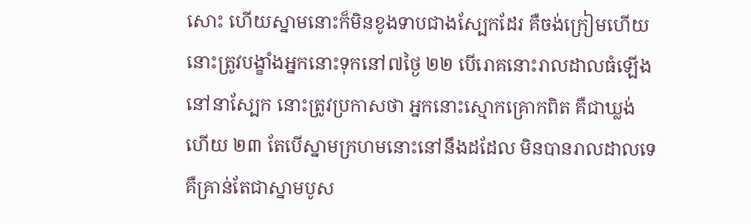សោះ ហើយស្នាមនោះក៏មិនខូងទាបជាងស្បែកដែរ គឺចង់ក្រៀមហើយ នោះត្រូវបង្ខាំងអ្នកនោះទុកនៅ៧ថ្ងៃ ២២ បើរោគនោះរាលដាលធំឡើងនៅនាស្បែក នោះត្រូវប្រកាសថា អ្នកនោះស្មោកគ្រោកពិត គឺជាឃ្លង់ហើយ ២៣ តែបើស្នាមក្រហមនោះនៅនឹងដដែល មិនបានរាលដាលទេ គឺគ្រាន់តែជាស្នាមបូស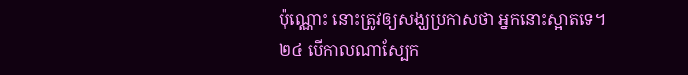ប៉ុណ្ណោះ នោះត្រូវឲ្យសង្ឃប្រកាសថា អ្នកនោះស្អាតទេ។
២៤ បើកាលណាស្បែក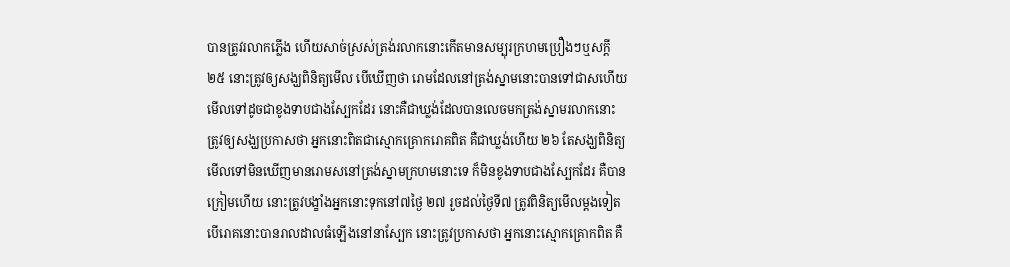បានត្រូវរលាកភ្លើង ហើយសាច់ស្រស់ត្រង់រលាកនោះកើតមានសម្បុរក្រហមប្រឿងៗឬសក្តី ២៥ នោះត្រូវឲ្យសង្ឃពិនិត្យមើល បើឃើញថា រោមដែលនៅត្រង់ស្នាមនោះបានទៅជាសហើយ មើលទៅដូចជាខូងទាបជាងស្បែកដែរ នោះគឺជាឃ្លង់ដែលបានលេចមកត្រង់ស្នាមរលាកនោះ ត្រូវឲ្យសង្ឃប្រកាសថា អ្នកនោះពិតជាស្មោកគ្រោករោគពិត គឺជាឃ្លង់ហើយ ២៦ តែសង្ឃពិនិត្យមើលទៅមិនឃើញមានរោមសនៅត្រង់ស្នាមក្រហមនោះទេ ក៏មិនខូងទាបជាងស្បែកដែរ គឺបានក្រៀមហើយ នោះត្រូវបង្ខាំងអ្នកនោះទុកនៅ៧ថ្ងៃ ២៧ រួចដល់ថ្ងៃទី៧ ត្រូវពិនិត្យមើលម្តងទៀត បើរោគនោះបានរាលដាលធំឡើងនៅនាស្បែក នោះត្រូវប្រកាសថា អ្នកនោះស្មោកគ្រោកពិត គឺ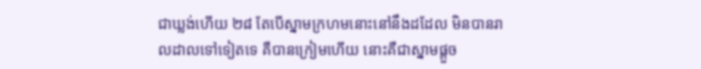ជាឃ្លង់ហើយ ២៨ តែបើស្នាមក្រហមនោះនៅនឹងដដែល មិនបានរាលដាលទៅទៀតទេ គឺបានក្រៀមហើយ នោះគឺជាស្នាមផ្តួច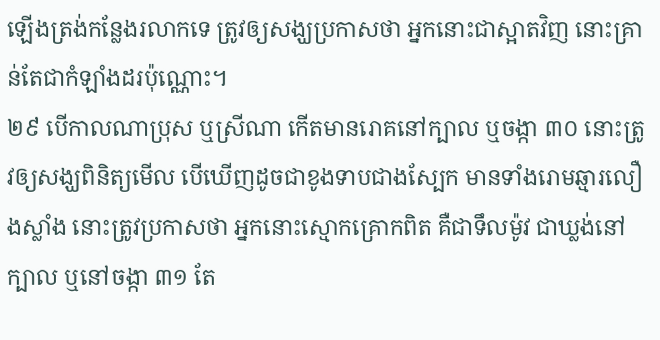ឡើងត្រង់កន្លែងរលាកទេ ត្រូវឲ្យសង្ឃប្រកាសថា អ្នកនោះជាស្អាតវិញ នោះគ្រាន់តែជាកំឡាំងដរប៉ុណ្ណោះ។
២៩ បើកាលណាប្រុស ឬស្រីណា កើតមានរោគនៅក្បាល ឬចង្កា ៣០ នោះត្រូវឲ្យសង្ឃពិនិត្យមើល បើឃើញដូចជាខូងទាបជាងស្បែក មានទាំងរោមឆ្មារលឿងស្លាំង នោះត្រូវប្រកាសថា អ្នកនោះស្មោកគ្រោកពិត គឺជាទឹលម៉ូវ ជាឃ្លង់នៅក្បាល ឬនៅចង្កា ៣១ តែ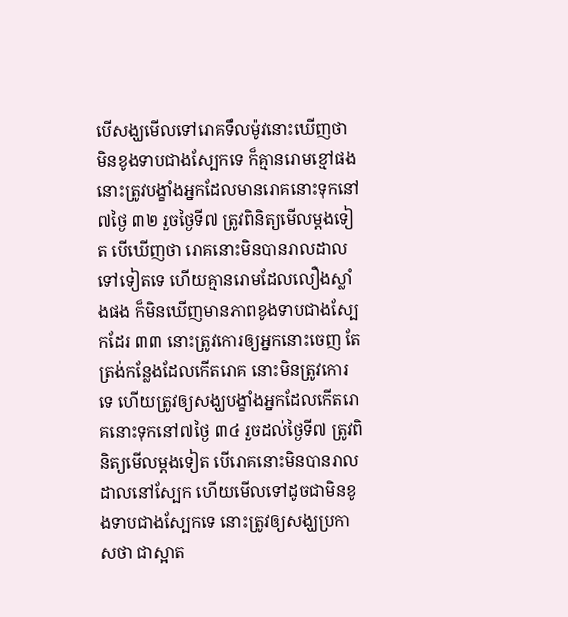បើសង្ឃមើលទៅរោគទឹលម៉ូវនោះឃើញថា មិនខូងទាបជាងស្បែកទេ ក៏គ្មានរោមខ្មៅផង នោះត្រូវបង្ខាំងអ្នកដែលមានរោគនោះទុកនៅ៧ថ្ងៃ ៣២ រួចថ្ងៃទី៧ ត្រូវពិនិត្យមើលម្តងទៀត បើឃើញថា រោគនោះមិនបានរាលដាលទៅទៀតទេ ហើយគ្មានរោមដែលលឿងស្លាំងផង ក៏មិនឃើញមានភាពខូងទាបជាងស្បែកដែរ ៣៣ នោះត្រូវកោរឲ្យអ្នកនោះចេញ តែត្រង់កន្លែងដែលកើតរោគ នោះមិនត្រូវកោរទេ ហើយត្រូវឲ្យសង្ឃបង្ខាំងអ្នកដែលកើតរោគនោះទុកនៅ៧ថ្ងៃ ៣៤ រួចដល់ថ្ងៃទី៧ ត្រូវពិនិត្យមើលម្តងទៀត បើរោគនោះមិនបានរាលដាលនៅស្បែក ហើយមើលទៅដូចជាមិនខូងទាបជាងស្បែកទេ នោះត្រូវឲ្យសង្ឃប្រកាសថា ជាស្អាត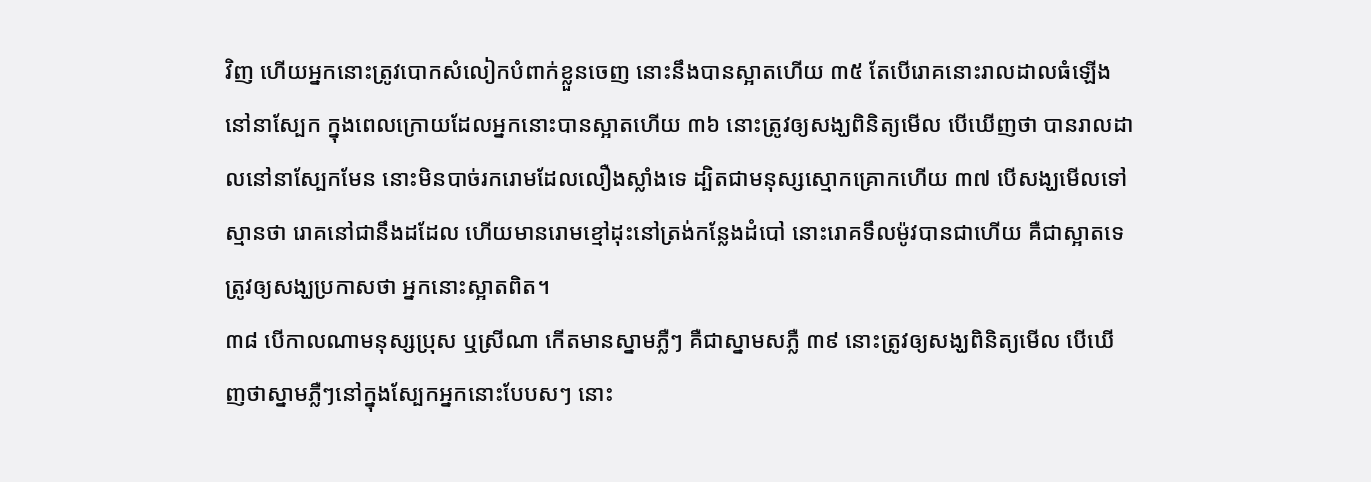វិញ ហើយអ្នកនោះត្រូវបោកសំលៀកបំពាក់ខ្លួនចេញ នោះនឹងបានស្អាតហើយ ៣៥ តែបើរោគនោះរាលដាលធំឡើងនៅនាស្បែក ក្នុងពេលក្រោយដែលអ្នកនោះបានស្អាតហើយ ៣៦ នោះត្រូវឲ្យសង្ឃពិនិត្យមើល បើឃើញថា បានរាលដាលនៅនាស្បែកមែន នោះមិនបាច់រករោមដែលលឿងស្លាំងទេ ដ្បិតជាមនុស្សស្មោកគ្រោកហើយ ៣៧ បើសង្ឃមើលទៅស្មានថា រោគនៅជានឹងដដែល ហើយមានរោមខ្មៅដុះនៅត្រង់កន្លែងដំបៅ នោះរោគទឹលម៉ូវបានជាហើយ គឺជាស្អាតទេ ត្រូវឲ្យសង្ឃប្រកាសថា អ្នកនោះស្អាតពិត។
៣៨ បើកាលណាមនុស្សប្រុស ឬស្រីណា កើតមានស្នាមភ្លឺៗ គឺជាស្នាមសភ្លឺ ៣៩ នោះត្រូវឲ្យសង្ឃពិនិត្យមើល បើឃើញថាស្នាមភ្លឺៗនៅក្នុងស្បែកអ្នកនោះបែបសៗ នោះ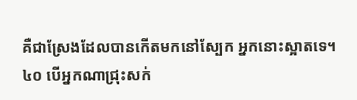គឺជាស្រែងដែលបានកើតមកនៅស្បែក អ្នកនោះស្អាតទេ។
៤០ បើអ្នកណាជ្រុះសក់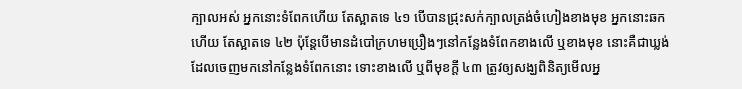ក្បាលអស់ អ្នកនោះទំពែកហើយ តែស្អាតទេ ៤១ បើបានជ្រុះសក់ក្បាលត្រង់ចំហៀងខាងមុខ អ្នកនោះឆកហើយ តែស្អាតទេ ៤២ ប៉ុន្តែបើមានដំបៅក្រហមប្រឿងៗនៅកន្លែងទំពែកខាងលើ ឬខាងមុខ នោះគឺជាឃ្លង់ដែលចេញមកនៅកន្លែងទំពែកនោះ ទោះខាងលើ ឬពីមុខក្តី ៤៣ ត្រូវឲ្យសង្ឃពិនិត្យមើលអ្ន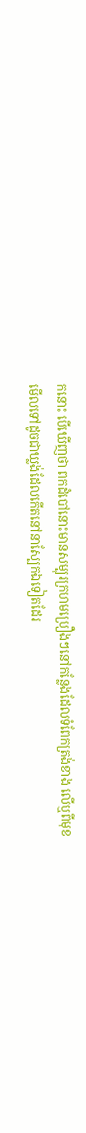កនោះ បើឃើញថា ពកដំបៅនោះមានសម្បុរក្រហមប្រឿងៗនៅកន្លែងដែលទំពែកត្រង់ខាង លើឬពីមុខ មើលទៅដូចជាឃ្លង់ដែលកើតនៅនាស្បែកឯទៀតដែរ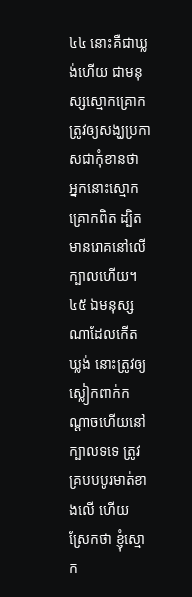៤៤ នោះគឺជាឃ្លង់ហើយ ជាមនុស្សស្មោកគ្រោក ត្រូវឲ្យសង្ឃប្រកាសជាកុំខានថា អ្នកនោះស្មោកគ្រោកពិត ដ្បិតមានរោគនៅលើក្បាលហើយ។
៤៥ ឯមនុស្សណាដែលកើតឃ្លង់ នោះត្រូវឲ្យស្លៀកពាក់កណ្តាចហើយនៅក្បាលទទេ ត្រូវគ្របបបូរមាត់ខាងលើ ហើយ ស្រែកថា ខ្ញុំស្មោក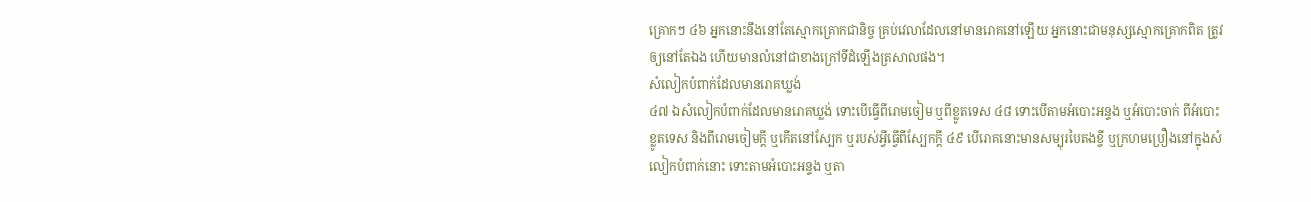គ្រោកៗ ៤៦ អ្នកនោះនឹងនៅតែស្មោកគ្រោកជានិច្ច គ្រប់វេលាដែលនៅមានរោគនៅឡើយ អ្នកនោះជាមនុស្សស្មោកគ្រោកពិត ត្រូវឲ្យនៅតែឯង ហើយមានលំនៅជាខាងក្រៅទីដំឡើងត្រសាលផង។
សំលៀកបំពាក់ដែលមានរោគឃ្លង់
៤៧ ឯសំលៀកបំពាក់ដែលមានរោគឃ្លង់ ទោះបើធ្វើពីរោមចៀម ឬពីខ្លូតទេស ៤៨ ទោះបើតាមអំបោះអន្ទង ឬអំបោះចាក់ ពីអំបោះខ្លូតទេស និងពីរោមចៀមក្តី ឬកើតនៅស្បែក ឬរបស់អ្វីធ្វើពីស្បែកក្តី ៤៩ បើរោគនោះមានសម្បុរបៃតងខ្ចី ឬក្រហមប្រឿងនៅក្នុងសំលៀកបំពាក់នោះ ទោះតាមអំបោះអន្ទង ឬតា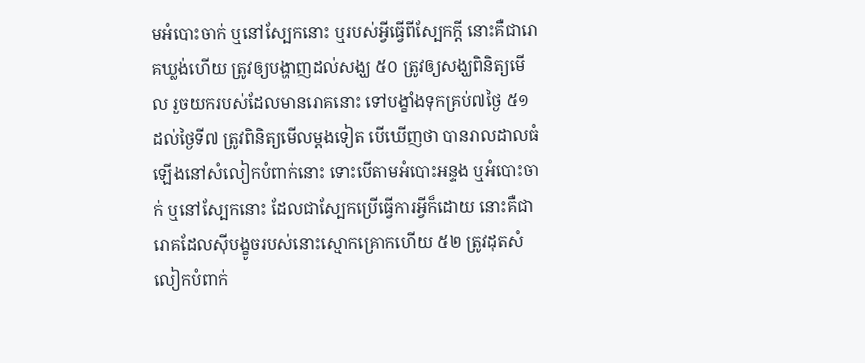មអំបោះចាក់ ឬនៅស្បែកនោះ ឬរបស់អ្វីធ្វើពីស្បែកក្តី នោះគឺជារោគឃ្លង់ហើយ ត្រូវឲ្យបង្ហាញដល់សង្ឃ ៥០ ត្រូវឲ្យសង្ឃពិនិត្យមើល រួចយករបស់ដែលមានរោគនោះ ទៅបង្ខាំងទុកគ្រប់៧ថ្ងៃ ៥១ ដល់ថ្ងៃទី៧ ត្រូវពិនិត្យមើលម្តងទៀត បើឃើញថា បានរាលដាលធំឡើងនៅសំលៀកបំពាក់នោះ ទោះបើតាមអំបោះអន្ទង ឬអំបោះចាក់ ឬនៅស្បែកនោះ ដែលជាស្បែកប្រើធ្វើការអ្វីក៏ដោយ នោះគឺជារោគដែលស៊ីបង្ខូចរបស់នោះស្មោកគ្រោកហើយ ៥២ ត្រូវដុតសំលៀកបំពាក់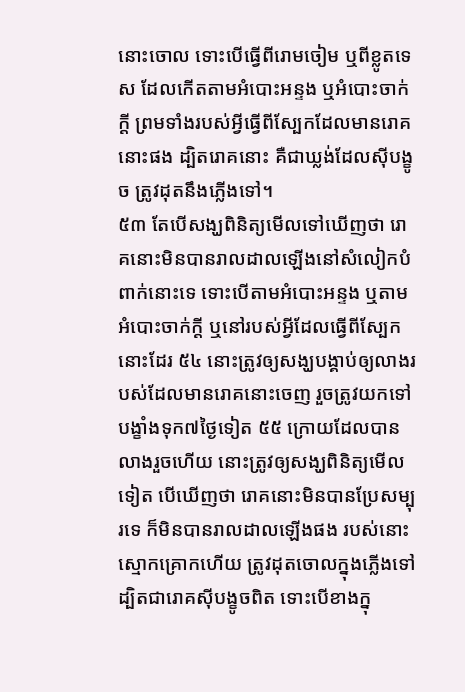នោះចោល ទោះបើធ្វើពីរោមចៀម ឬពីខ្លូតទេស ដែលកើតតាមអំបោះអន្ទង ឬអំបោះចាក់ក្តី ព្រមទាំងរបស់អ្វីធ្វើពីស្បែកដែលមានរោគនោះផង ដ្បិតរោគនោះ គឺជាឃ្លង់ដែលស៊ីបង្ខូច ត្រូវដុតនឹងភ្លើងទៅ។
៥៣ តែបើសង្ឃពិនិត្យមើលទៅឃើញថា រោគនោះមិនបានរាលដាលឡើងនៅសំលៀកបំពាក់នោះទេ ទោះបើតាមអំបោះអន្ទង ឬតាមអំបោះចាក់ក្តី ឬនៅរបស់អ្វីដែលធ្វើពីស្បែកនោះដែរ ៥៤ នោះត្រូវឲ្យសង្ឃបង្គាប់ឲ្យលាងរបស់ដែលមានរោគនោះចេញ រួចត្រូវយកទៅបង្ខាំងទុក៧ថ្ងៃទៀត ៥៥ ក្រោយដែលបានលាងរួចហើយ នោះត្រូវឲ្យសង្ឃពិនិត្យមើលទៀត បើឃើញថា រោគនោះមិនបានប្រែសម្បុរទេ ក៏មិនបានរាលដាលឡើងផង របស់នោះស្មោកគ្រោកហើយ ត្រូវដុតចោលក្នុងភ្លើងទៅ ដ្បិតជារោគស៊ីបង្ខូចពិត ទោះបើខាងក្នុ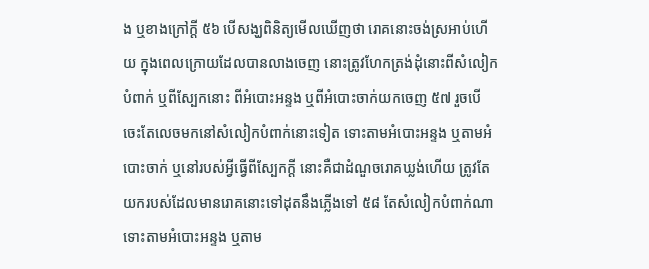ង ឬខាងក្រៅក្តី ៥៦ បើសង្ឃពិនិត្យមើលឃើញថា រោគនោះចង់ស្រអាប់ហើយ ក្នុងពេលក្រោយដែលបានលាងចេញ នោះត្រូវហែកត្រង់ដុំនោះពីសំលៀកបំពាក់ ឬពីស្បែកនោះ ពីអំបោះអន្ទង ឬពីអំបោះចាក់យកចេញ ៥៧ រួចបើចេះតែលេចមកនៅសំលៀកបំពាក់នោះទៀត ទោះតាមអំបោះអន្ទង ឬតាមអំបោះចាក់ ឬនៅរបស់អ្វីធ្វើពីស្បែកក្តី នោះគឺជាដំណួចរោគឃ្លង់ហើយ ត្រូវតែយករបស់ដែលមានរោគនោះទៅដុតនឹងភ្លើងទៅ ៥៨ តែសំលៀកបំពាក់ណា ទោះតាមអំបោះអន្ទង ឬតាម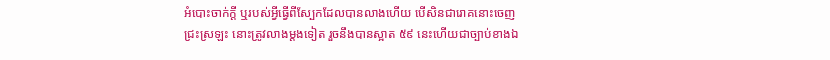អំបោះចាក់ក្តី ឬរបស់អ្វីធ្វើពីស្បែកដែលបានលាងហើយ បើសិនជារោគនោះចេញជ្រះស្រឡះ នោះត្រូវលាងម្តងទៀត រួចនឹងបានស្អាត ៥៩ នេះហើយជាច្បាប់ខាងឯ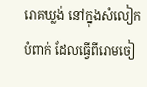រោគឃ្លង់ នៅក្នុងសំលៀកបំពាក់ ដែលធ្វើពីរោមចៀ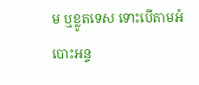ម ឬខ្លូតទេស ទោះបើតាមអំបោះអន្ទ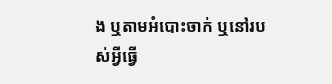ង ឬតាមអំបោះចាក់ ឬនៅរបស់អ្វីធ្វើ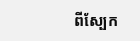ពីស្បែក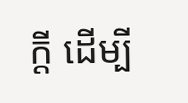ក្តី ដើម្បី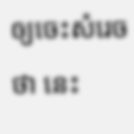ឲ្យចេះសំរេចថា នេះ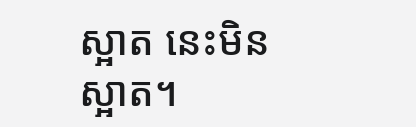ស្អាត នេះមិនស្អាត។